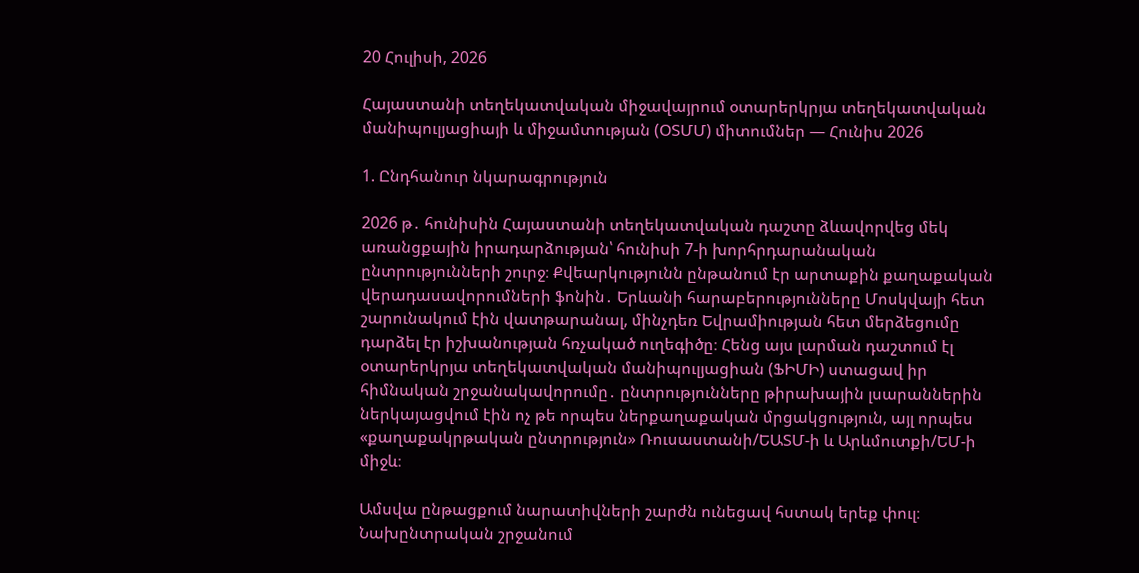20 Հուլիսի, 2026

Հայաստանի տեղեկատվական միջավայրում օտարերկրյա տեղեկատվական մանիպուլյացիայի և միջամտության (ՕՏՄՄ) միտումներ — Հունիս 2026

1. Ընդհանուր նկարագրություն

2026 թ․ հունիսին Հայաստանի տեղեկատվական դաշտը ձևավորվեց մեկ առանցքային իրադարձության՝ հունիսի 7-ի խորհրդարանական ընտրությունների շուրջ։ Քվեարկությունն ընթանում էր արտաքին քաղաքական վերադասավորումների ֆոնին․ Երևանի հարաբերությունները Մոսկվայի հետ շարունակում էին վատթարանալ, մինչդեռ Եվրամիության հետ մերձեցումը դարձել էր իշխանության հռչակած ուղեգիծը։ Հենց այս լարման դաշտում էլ օտարերկրյա տեղեկատվական մանիպուլյացիան (ՖԻՄԻ) ստացավ իր հիմնական շրջանակավորումը․ ընտրությունները թիրախային լսարաններին ներկայացվում էին ոչ թե որպես ներքաղաքական մրցակցություն, այլ որպես «քաղաքակրթական ընտրություն» Ռուսաստանի/ԵԱՏՄ-ի և Արևմուտքի/ԵՄ-ի միջև։

Ամսվա ընթացքում նարատիվների շարժն ունեցավ հստակ երեք փուլ։ Նախընտրական շրջանում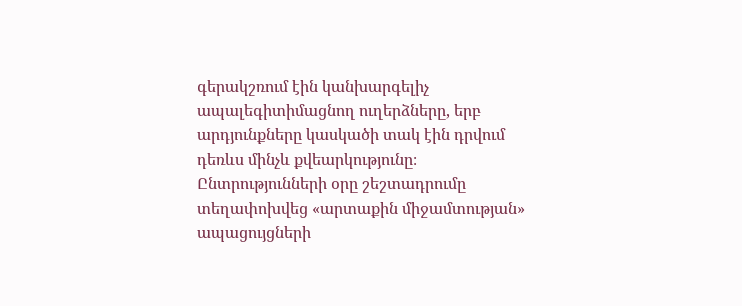գերակշռում էին կանխարգելիչ ապալեգիտիմացնող ուղերձները, երբ արդյունքները կասկածի տակ էին դրվում դեռևս մինչև քվեարկությունը։ Ընտրությունների օրը շեշտադրումը տեղափոխվեց «արտաքին միջամտության» ապացույցների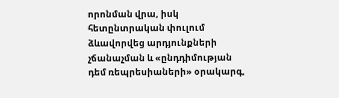որոնման վրա, իսկ հետընտրական փուլում ձևավորվեց արդյունքների չճանաչման և «ընդդիմության դեմ ռեպրեսիաների» օրակարգ,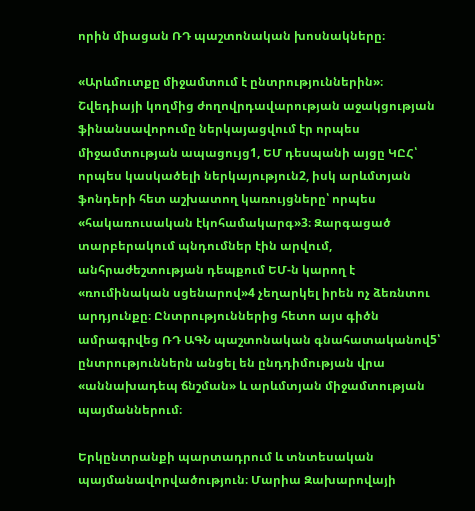որին միացան ՌԴ պաշտոնական խոսնակները։

«Արևմուտքը միջամտում է ընտրություններին»։ Շվեդիայի կողմից ժողովրդավարության աջակցության ֆինանսավորումը ներկայացվում էր որպես միջամտության ապացույց1, ԵՄ դեսպանի այցը ԿԸՀ՝ որպես կասկածելի ներկայություն2, իսկ արևմտյան ֆոնդերի հետ աշխատող կառույցները՝ որպես «հակառուսական էկոհամակարգ»3։ Զարգացած տարբերակում պնդումներ էին արվում, անհրաժեշտության դեպքում ԵՄ-ն կարող է «ռումինական սցենարով»4 չեղարկել իրեն ոչ ձեռնտու արդյունքը։ Ընտրություններից հետո այս գիծն ամրագրվեց ՌԴ ԱԳՆ պաշտոնական գնահատականով5՝ ընտրություններն անցել են ընդդիմության վրա «աննախադեպ ճնշման» և արևմտյան միջամտության պայմաններում։

Երկընտրանքի պարտադրում և տնտեսական պայմանավորվածություն։ Մարիա Զախարովայի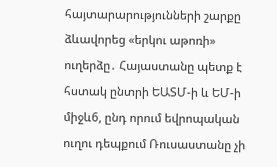հայտարարությունների շարքը ձևավորեց «երկու աթոռի» ուղերձը․ Հայաստանը պետք է հստակ ընտրի ԵԱՏՄ-ի և ԵՄ-ի միջև6, ընդ որում եվրոպական ուղու դեպքում Ռուսաստանը չի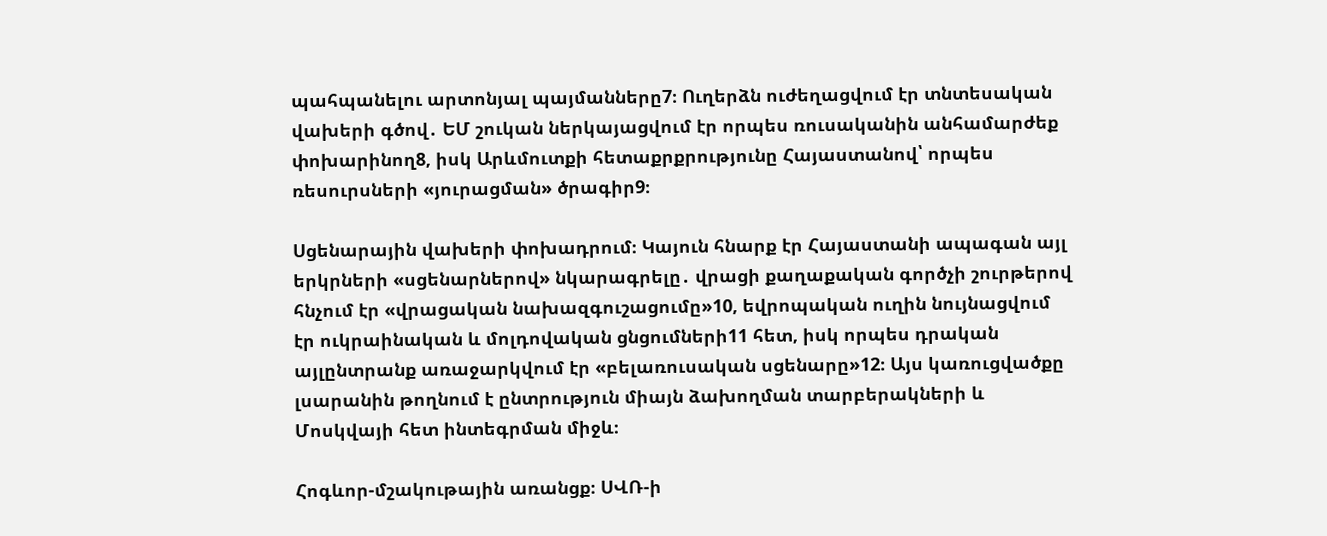պահպանելու արտոնյալ պայմանները7։ Ուղերձն ուժեղացվում էր տնտեսական վախերի գծով․ ԵՄ շուկան ներկայացվում էր որպես ռուսականին անհամարժեք փոխարինող8, իսկ Արևմուտքի հետաքրքրությունը Հայաստանով՝ որպես ռեսուրսների «յուրացման» ծրագիր9։

Սցենարային վախերի փոխադրում։ Կայուն հնարք էր Հայաստանի ապագան այլ երկրների «սցենարներով» նկարագրելը․ վրացի քաղաքական գործչի շուրթերով հնչում էր «վրացական նախազգուշացումը»10, եվրոպական ուղին նույնացվում էր ուկրաինական և մոլդովական ցնցումների11 հետ, իսկ որպես դրական այլընտրանք առաջարկվում էր «բելառուսական սցենարը»12։ Այս կառուցվածքը լսարանին թողնում է ընտրություն միայն ձախողման տարբերակների և Մոսկվայի հետ ինտեգրման միջև։

Հոգևոր-մշակութային առանցք։ ՍՎՌ-ի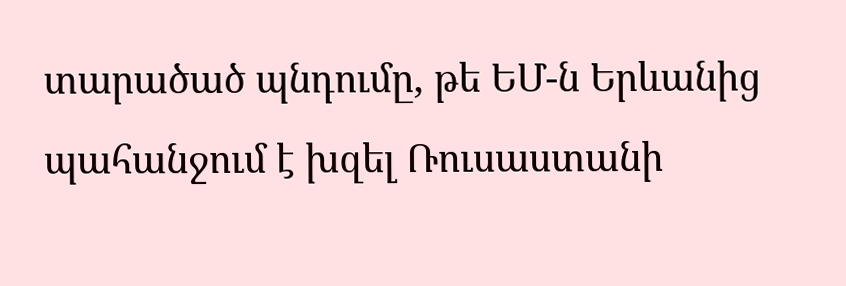տարածած պնդումը, թե ԵՄ-ն Երևանից պահանջում է խզել Ռուսաստանի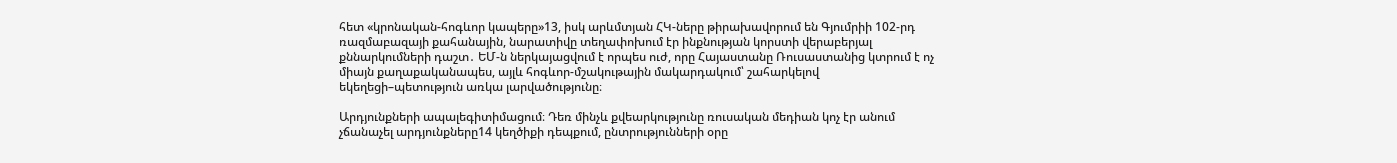հետ «կրոնական-հոգևոր կապերը»13, իսկ արևմտյան ՀԿ-ները թիրախավորում են Գյումրիի 102-րդ ռազմաբազայի քահանային, նարատիվը տեղափոխում էր ինքնության կորստի վերաբերյալ քննարկումների դաշտ․ ԵՄ-ն ներկայացվում է որպես ուժ, որը Հայաստանը Ռուսաստանից կտրում է ոչ միայն քաղաքականապես, այլև հոգևոր-մշակութային մակարդակում՝ շահարկելով եկեղեցի–պետություն առկա լարվածությունը։

Արդյունքների ապալեգիտիմացում։ Դեռ մինչև քվեարկությունը ռուսական մեդիան կոչ էր անում չճանաչել արդյունքները14 կեղծիքի դեպքում, ընտրությունների օրը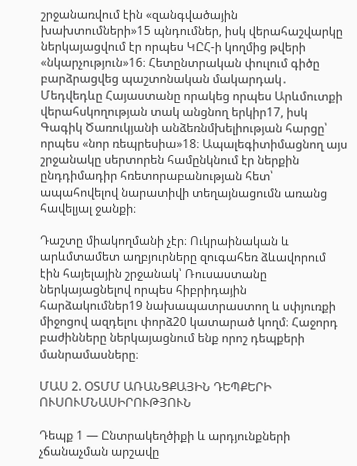շրջանառվում էին «զանգվածային խախտումների»15 պնդումներ, իսկ վերահաշվարկը ներկայացվում էր որպես ԿԸՀ-ի կողմից թվերի «նկարչություն»16։ Հետընտրական փուլում գիծը բարձրացվեց պաշտոնական մակարդակ․ Մեդվեդևը Հայաստանը որակեց որպես Արևմուտքի վերահսկողության տակ անցնող երկիր17, իսկ Գագիկ Ծառուկյանի անձեռնմխելիության հարցը՝ որպես «նոր ռեպրեսիա»18։ Ապալեգիտիմացնող այս շրջանակը սերտորեն համընկնում էր ներքին ընդդիմադիր հռետորաբանության հետ՝ ապահովելով նարատիվի տեղայնացումն առանց հավելյալ ջանքի։

Դաշտը միակողմանի չէր։ Ուկրաինական և արևմտամետ աղբյուրները զուգահեռ ձևավորում էին հայելային շրջանակ՝ Ռուսաստանը ներկայացնելով որպես հիբրիդային հարձակումներ19 նախապատրաստող և սփյուռքի միջոցով ազդելու փորձ20 կատարած կողմ։ Հաջորդ բաժինները ներկայացնում ենք որոշ դեպքերի մանրամասները։

ՄԱՍ 2. ՕՏՄՄ ԱՌԱՆՑՔԱՅԻՆ ԴԵՊՔԵՐԻ ՈՒՍՈՒՄՆԱՍԻՐՈՒԹՅՈՒՆ

Դեպք 1 — Ընտրակեղծիքի և արդյունքների չճանաչման արշավը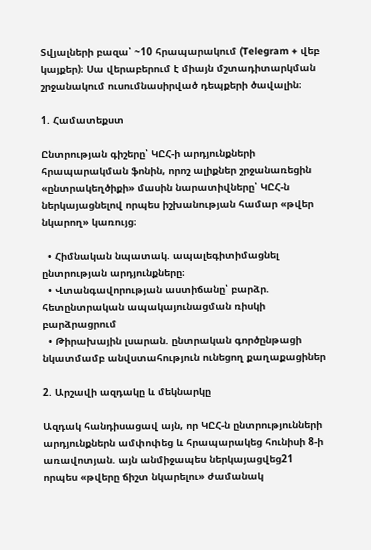Տվյալների բազա՝ ~10 հրապարակում (Telegram + վեբ կայքեր)։ Սա վերաբերում է միայն մշտադիտարկման շրջանակում ուսումնասիրված դեպքերի ծավալին։

1. Համատեքստ

Ընտրության գիշերը՝ ԿԸՀ-ի արդյունքների հրապարակման ֆոնին, որոշ ալիքներ շրջանառեցին «ընտրակեղծիքի» մասին նարատիվները՝ ԿԸՀ-ն ներկայացնելով որպես իշխանության համար «թվեր նկարող» կառույց։

  • Հիմնական նպատակ. ապալեգիտիմացնել ընտրության արդյունքները։
  • Վտանգավորության աստիճանը՝ բարձր. հետընտրական ապակայունացման ռիսկի բարձրացրում
  • Թիրախային լսարան. ընտրական գործընթացի նկատմամբ անվստահություն ունեցող քաղաքացիներ

2. Արշավի ազդակը և մեկնարկը

Ազդակ հանդիսացավ այն, որ ԿԸՀ-ն ընտրությունների արդյունքներն ամփոփեց և հրապարակեց հունիսի 8-ի առավոտյան. այն անմիջապես ներկայացվեց21 որպես «թվերը ճիշտ նկարելու» ժամանակ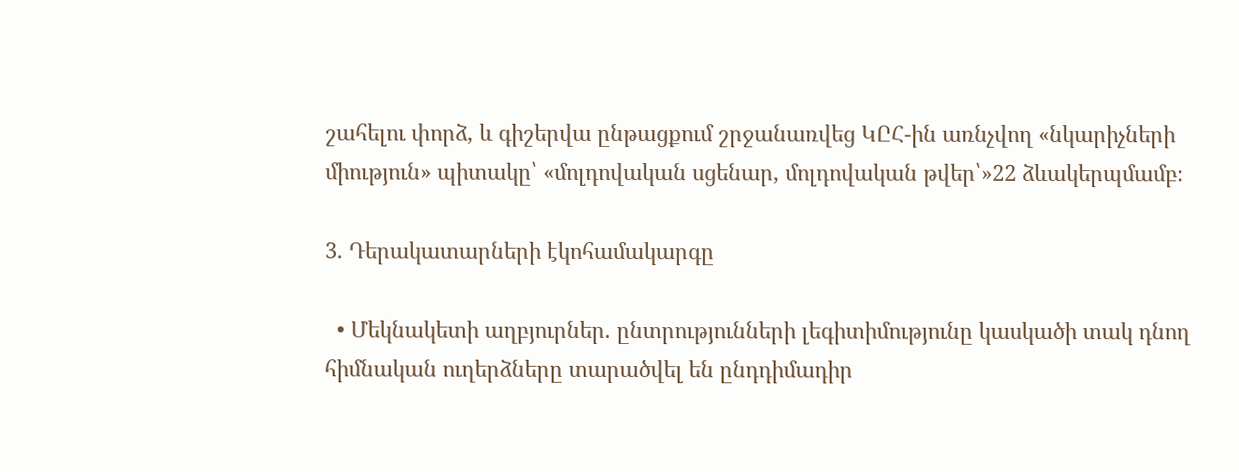շահելու փորձ, և գիշերվա ընթացքում շրջանառվեց ԿԸՀ-ին առնչվող «նկարիչների միություն» պիտակը՝ «մոլդովական սցենար, մոլդովական թվեր՝»22 ձևակերպմամբ։

3. Դերակատարների էկոհամակարգը

  • Մեկնակետի աղբյուրներ. ընտրությունների լեգիտիմությունը կասկածի տակ դնող հիմնական ուղերձները տարածվել են ընդդիմադիր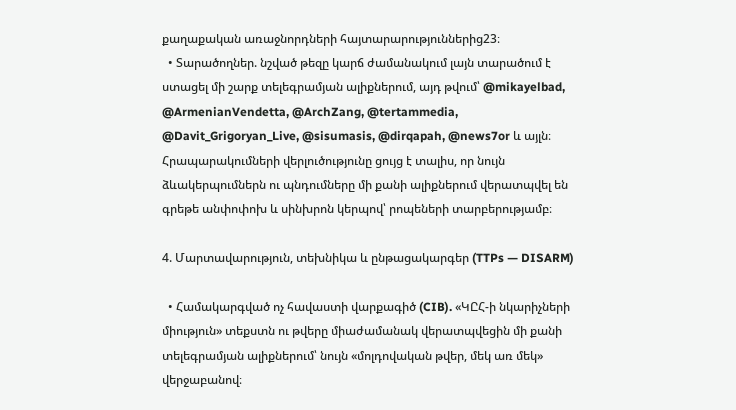քաղաքական առաջնորդների հայտարարություններից23։
  • Տարածողներ. նշված թեզը կարճ ժամանակում լայն տարածում է ստացել մի շարք տելեգրամյան ալիքներում, այդ թվում՝ @mikayelbad, @ArmenianVendetta, @ArchZang, @tertammedia, @Davit_Grigoryan_Live, @sisumasis, @dirqapah, @news7or և այլն։ Հրապարակումների վերլուծությունը ցույց է տալիս, որ նույն ձևակերպումներն ու պնդումները մի քանի ալիքներում վերատպվել են գրեթե անփոփոխ և սինխրոն կերպով՝ րոպեների տարբերությամբ։

4. Մարտավարություն, տեխնիկա և ընթացակարգեր (TTPs — DISARM)

  • Համակարգված ոչ հավաստի վարքագիծ (CIB). «ԿԸՀ-ի նկարիչների միություն» տեքստն ու թվերը միաժամանակ վերատպվեցին մի քանի տելեգրամյան ալիքներում՝ նույն «մոլդովական թվեր, մեկ առ մեկ» վերջաբանով։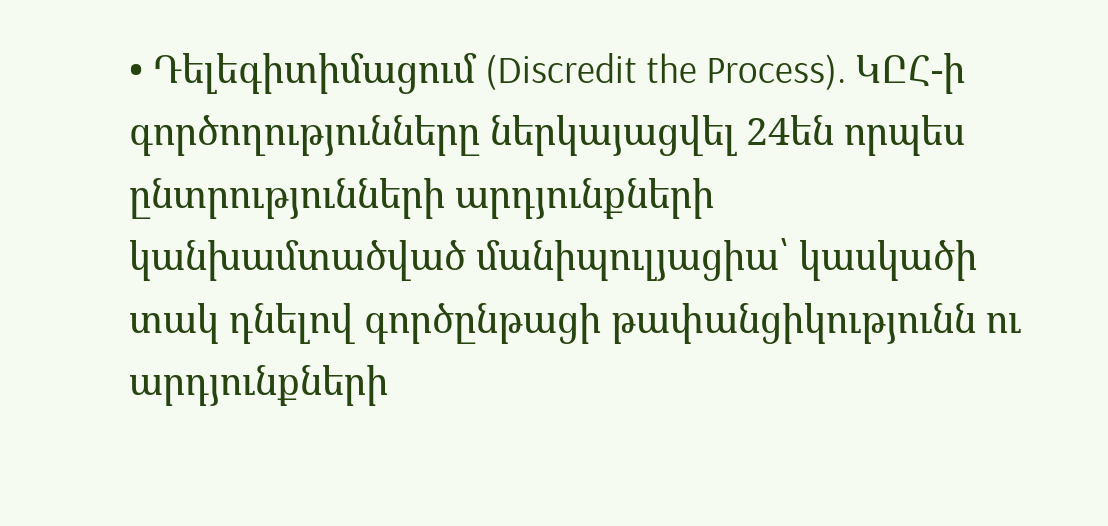• Դելեգիտիմացում (Discredit the Process). ԿԸՀ-ի գործողությունները ներկայացվել 24են որպես ընտրությունների արդյունքների կանխամտածված մանիպուլյացիա՝ կասկածի տակ դնելով գործընթացի թափանցիկությունն ու արդյունքների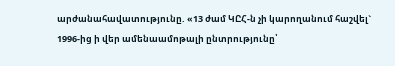արժանահավատությունը. «13 ժամ ԿԸՀ-ն չի կարողանում հաշվել` 1996-ից ի վեր ամենաամոթալի ընտրությունը՝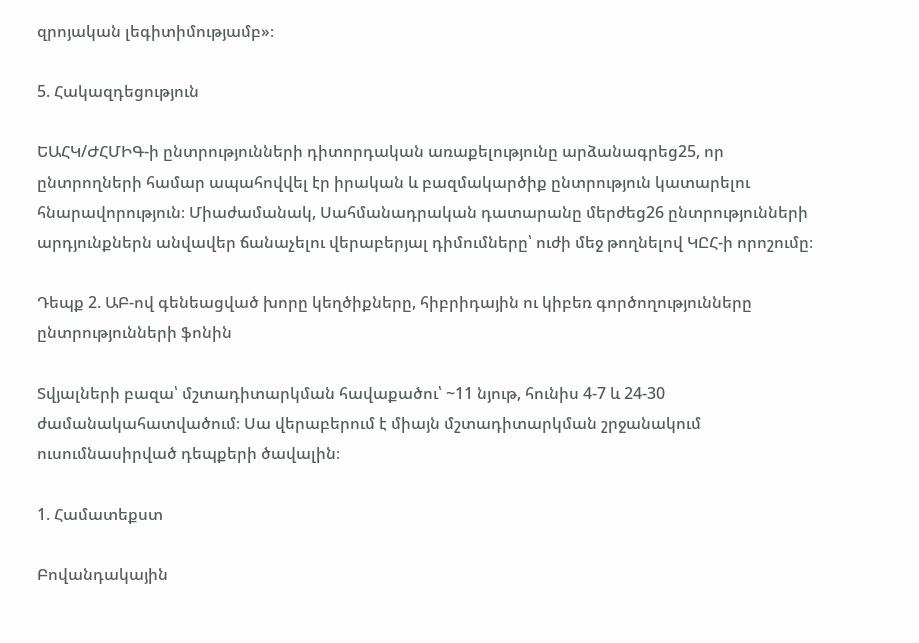զրոյական լեգիտիմությամբ»։

5. Հակազդեցություն

ԵԱՀԿ/ԺՀՄԻԳ-ի ընտրությունների դիտորդական առաքելությունը արձանագրեց25, որ ընտրողների համար ապահովվել էր իրական և բազմակարծիք ընտրություն կատարելու հնարավորություն։ Միաժամանակ, Սահմանադրական դատարանը մերժեց26 ընտրությունների արդյունքներն անվավեր ճանաչելու վերաբերյալ դիմումները՝ ուժի մեջ թողնելով ԿԸՀ-ի որոշումը։

Դեպք 2. ԱԲ-ով գենեացված խորը կեղծիքները, հիբրիդային ու կիբեռ գործողությունները ընտրությունների ֆոնին

Տվյալների բազա՝ մշտադիտարկման հավաքածու՝ ~11 նյութ, հունիս 4-7 և 24-30 ժամանակահատվածում։ Սա վերաբերում է միայն մշտադիտարկման շրջանակում ուսումնասիրված դեպքերի ծավալին։

1. Համատեքստ

Բովանդակային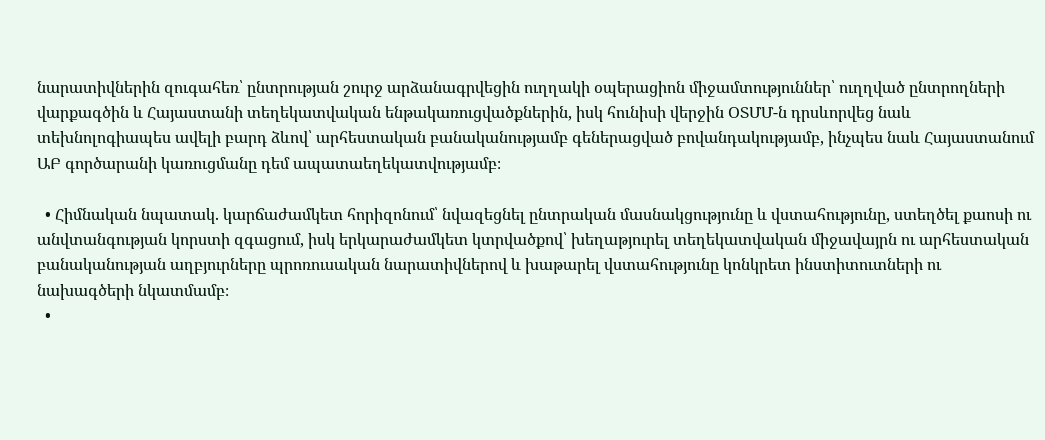նարատիվներին զուգահեռ՝ ընտրության շուրջ արձանագրվեցին ուղղակի օպերացիոն միջամտություններ՝ ուղղված ընտրողների վարքագծին և Հայաստանի տեղեկատվական ենթակառուցվածքներին, իսկ հունիսի վերջին ՕՏՄՄ-ն դրսևորվեց նաև տեխնոլոգիապես ավելի բարդ ձևով՝ արհեստական բանականությամբ գեներացված բովանդակությամբ, ինչպես նաև Հայաստանում ԱԲ գործարանի կառուցմանը դեմ ապատաեղեկատվությամբ։

  • Հիմնական նպատակ. կարճաժամկետ հորիզոնում՝ նվազեցնել ընտրական մասնակցությունը և վստահությունը, ստեղծել քաոսի ու անվտանգության կորստի զգացում, իսկ երկարաժամկետ կտրվածքով՝ խեղաթյուրել տեղեկատվական միջավայրն ու արհեստական բանականության աղբյուրները պրոռուսական նարատիվներով և խաթարել վստահությունը կոնկրետ ինստիտուտների ու նախագծերի նկատմամբ։
  •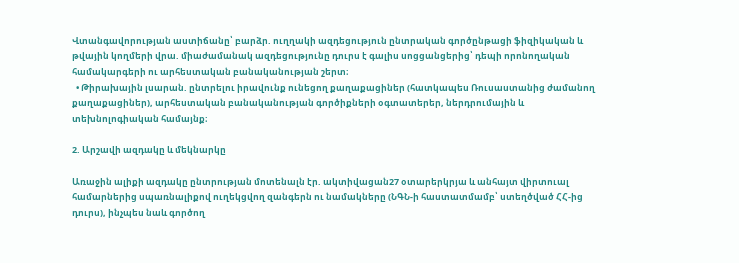Վտանգավորության աստիճանը՝ բարձր. ուղղակի ազդեցություն ընտրական գործընթացի ֆիզիկական և թվային կողմերի վրա. միաժամանակ ազդեցությունը դուրս է գալիս սոցցանցերից՝ դեպի որոնողական համակարգերի ու արհեստական բանականության շերտ։
  • Թիրախային լսարան. ընտրելու իրավունք ունեցող քաղաքացիներ (հատկապես Ռուսաստանից ժամանող քաղաքացիներ), արհեստական բանականության գործիքների օգտատերեր, ներդրումային և տեխնոլոգիական համայնք։

2. Արշավի ազդակը և մեկնարկը

Առաջին ալիքի ազդակը ընտրության մոտենալն էր. ակտիվացան27 օտարերկրյա և անհայտ վիրտուալ համարներից սպառնալիքով ուղեկցվող զանգերն ու նամակները (ՆԳՆ-ի հաստատմամբ՝ ստեղծված ՀՀ-ից դուրս), ինչպես նաև գործող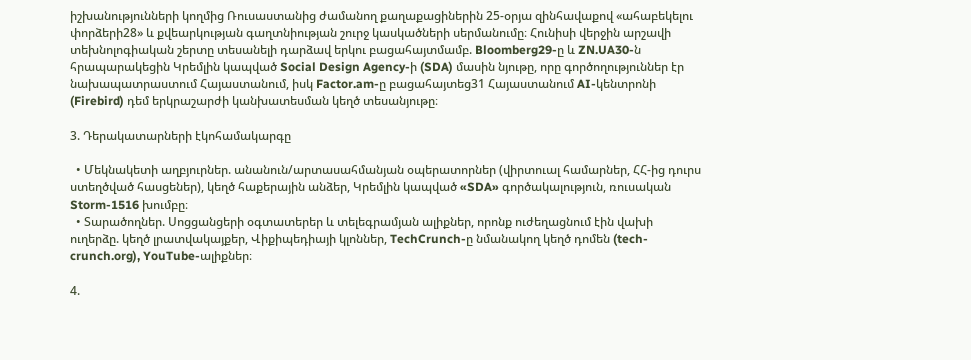իշխանությունների կողմից Ռուսաստանից ժամանող քաղաքացիներին 25-օրյա զինհավաքով «ահաբեկելու փորձերի28» և քվեարկության գաղտնիության շուրջ կասկածների սերմանումը։ Հունիսի վերջին արշավի տեխնոլոգիական շերտը տեսանելի դարձավ երկու բացահայտմամբ. Bloomberg29-ը և ZN.UA30-ն հրապարակեցին Կրեմլին կապված Social Design Agency-ի (SDA) մասին նյութը, որը գործողություններ էր նախապատրաստում Հայաստանում, իսկ Factor.am-ը բացահայտեց31 Հայաստանում AI-կենտրոնի (Firebird) դեմ երկրաշարժի կանխատեսման կեղծ տեսանյութը։

3. Դերակատարների էկոհամակարգը

  • Մեկնակետի աղբյուրներ. անանուն/արտասահմանյան օպերատորներ (վիրտուալ համարներ, ՀՀ-ից դուրս ստեղծված հասցեներ), կեղծ հաքերային անձեր, Կրեմլին կապված «SDA» գործակալություն, ռուսական Storm-1516 խումբը։
  • Տարածողներ. Սոցցանցերի օգտատերեր և տելեգրամյան ալիքներ, որոնք ուժեղացնում էին վախի ուղերձը. կեղծ լրատվակայքեր, Վիքիպեդիայի կլոններ, TechCrunch-ը նմանակող կեղծ դոմեն (tech-crunch.org), YouTube-ալիքներ։

4.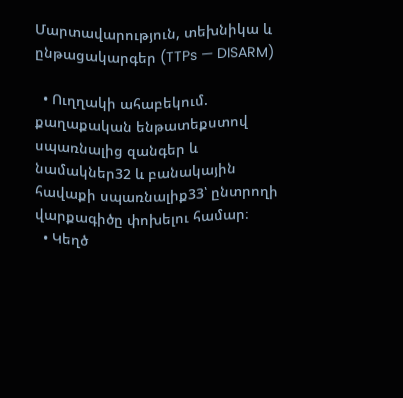Մարտավարություն, տեխնիկա և ընթացակարգեր (TTPs — DISARM)

  • Ուղղակի ահաբեկում. քաղաքական ենթատեքստով սպառնալից զանգեր և նամակներ32 և բանակային հավաքի սպառնալիք33՝ ընտրողի վարքագիծը փոխելու համար։
  • Կեղծ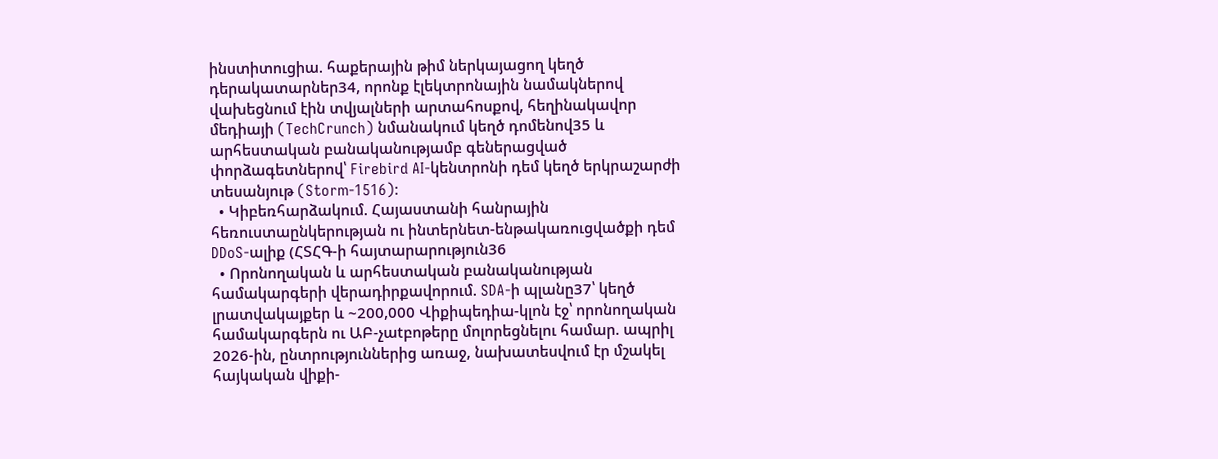ինստիտուցիա. հաքերային թիմ ներկայացող կեղծ դերակատարներ34, որոնք էլեկտրոնային նամակներով վախեցնում էին տվյալների արտահոսքով, հեղինակավոր մեդիայի (TechCrunch) նմանակում կեղծ դոմենով35 և արհեստական բանականությամբ գեներացված փորձագետներով՝ Firebird AI-կենտրոնի դեմ կեղծ երկրաշարժի տեսանյութ (Storm-1516)։
  • Կիբեռհարձակում. Հայաստանի հանրային հեռուստաընկերության ու ինտերնետ-ենթակառուցվածքի դեմ DDoS-ալիք (ՀՏՀԳ-ի հայտարարություն36
  • Որոնողական և արհեստական բանականության համակարգերի վերադիրքավորում. SDA-ի պլանը37՝ կեղծ լրատվակայքեր և ~200,000 Վիքիպեդիա-կլոն էջ՝ որոնողական համակարգերն ու ԱԲ-չաtբոթերը մոլորեցնելու համար. ապրիլ 2026-ին, ընտրություններից առաջ, նախատեսվում էր մշակել հայկական վիքի-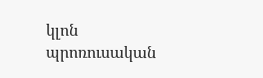կլոն պրոռուսական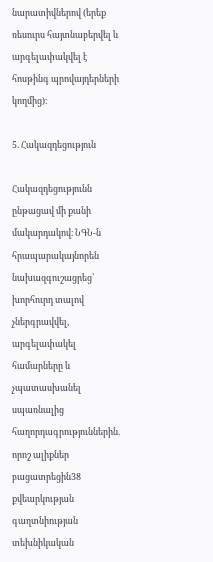նարատիվներով (երեք ռեսուրս հայտնաբերվել և արգելափակվել է հոսթինգ պրովայդերների կողմից)։

5. Հակազդեցություն

Հակազդեցությունն ընթացավ մի քանի մակարդակով։ ՆԳՆ-ն հրապարակայնորեն նախազգուշացրեց՝ խորհուրդ տալով չներգրավվել, արգելափակել համարները և չպատասխանել սպառնալից հաղորդագրություններին. որոշ ալիքներ բացատրեցին38 քվեարկության գաղտնիության տեխնիկական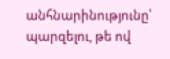անհնարինությունը՝ պարզելու, թե ով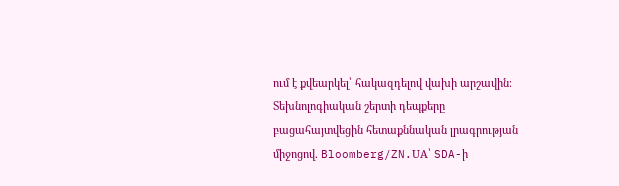ում է քվեարկել՝ հակազդելով վախի արշավին։ Տեխնոլոգիական շերտի դեպքերը բացահայտվեցին հետաքննական լրագրության միջոցով. Bloomberg/ZN.UA՝ SDA-ի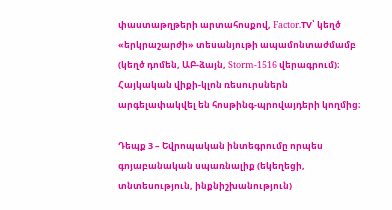փաստաթղթերի արտահոսքով, Factor.TV՝ կեղծ «երկրաշարժի» տեսանյութի ապամոնտաժմամբ (կեղծ դոմեն, ԱԲ-ձայն, Storm-1516 վերագրում)։ Հայկական վիքի-կլոն ռեսուրսներն արգելափակվել են հոսթինգ-պրովայդերի կողմից։

Դեպք 3 – Եվրոպական ինտեգրումը որպես գոյաբանական սպառնալիք (եկեղեցի, տնտեսություն, ինքնիշխանություն)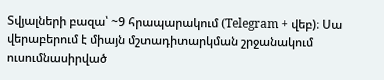Տվյալների բազա՝ ~9 հրապարակում (Telegram + վեբ)։ Սա վերաբերում է միայն մշտադիտարկման շրջանակում ուսումնասիրված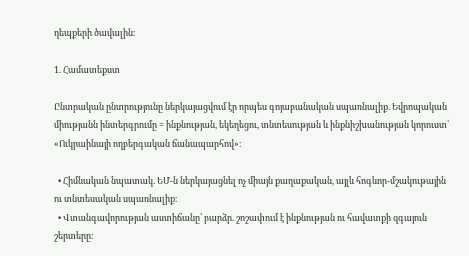դեպքերի ծավալին։

1. Համատեքստ

Ընտրական ընտրությունը ներկայացվում էր որպես գոյաբանական սպառնալիք. Եվրոպական միությանն ինտերգրումը = ինքնության, եկեղեցու, տնտեսության և ինքնիշխանության կորուստ՝ «Ուկրաինայի ողբերգական ճանապարհով»։

  • Հիմնական նպատակ. ԵՄ-ն ներկայացնել ոչ միայն քաղաքական, այլև հոգևոր-մշակութային ու տնտեսական սպառնալիք։
  • Վտանգավորության աստիճանը՝ բարձր. շոշափում է ինքնության ու հավատքի զգայուն շերտերը։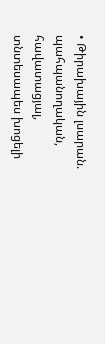• Թիրախային լսարան. պահպանողական, հավատացյալ, տնտեսապես խոցելի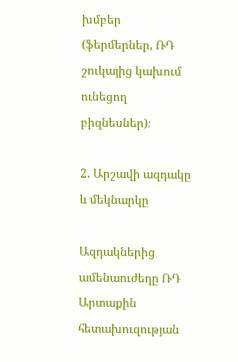խմբեր (ֆերմերներ, ՌԴ շուկայից կախում ունեցող բիզնեսներ)։

2. Արշավի ազդակը և մեկնարկը

Ազդակներից ամենաուժեղը ՌԴ Արտաքին հետախուզության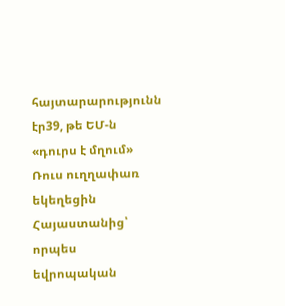հայտարարությունն էր39, թե ԵՄ-ն «դուրս է մղում» Ռուս ուղղափառ եկեղեցին Հայաստանից՝ որպես եվրոպական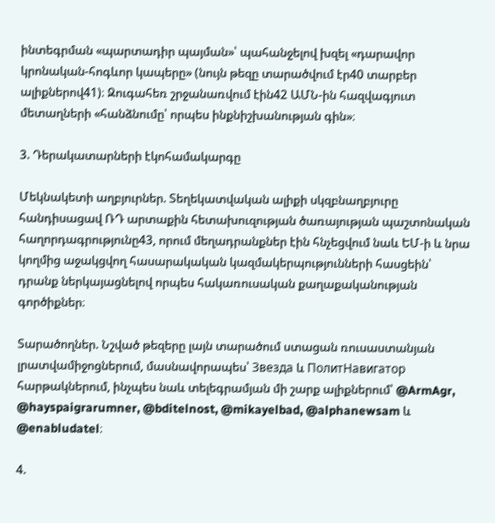ինտեգրման «պարտադիր պայման»՝ պահանջելով խզել «դարավոր կրոնական-հոգևոր կապերը» (նույն թեզը տարածվում էր40 տարբեր ալիքներով41)։ Զուգահեռ շրջանառվում էին42 ԱՄՆ-ին հազվագյուտ մետաղների «հանձնումը՝ որպես ինքնիշխանության գին»։

3. Դերակատարների էկոհամակարգը

Մեկնակետի աղբյուրներ. Տեղեկատվական ալիքի սկզբնաղբյուրը հանդիսացավ ՌԴ արտաքին հետախուզության ծառայության պաշտոնական հաղորդագրությունը43, որում մեղադրանքներ էին հնչեցվում նաև ԵՄ-ի և նրա կողմից աջակցվող հասարակական կազմակերպությունների հասցեին՝ դրանք ներկայացնելով որպես հակառուսական քաղաքականության գործիքներ։

Տարածողներ. Նշված թեզերը լայն տարածում ստացան ռուսաստանյան լրատվամիջոցներում, մասնավորապես՝ Звезда և ПолитНавигатор հարթակներում, ինչպես նաև տելեգրամյան մի շարք ալիքներում՝ @ArmAgr, @hayspaigrarumner, @bditelnost, @mikayelbad, @alphanewsam և @enabludatel։

4.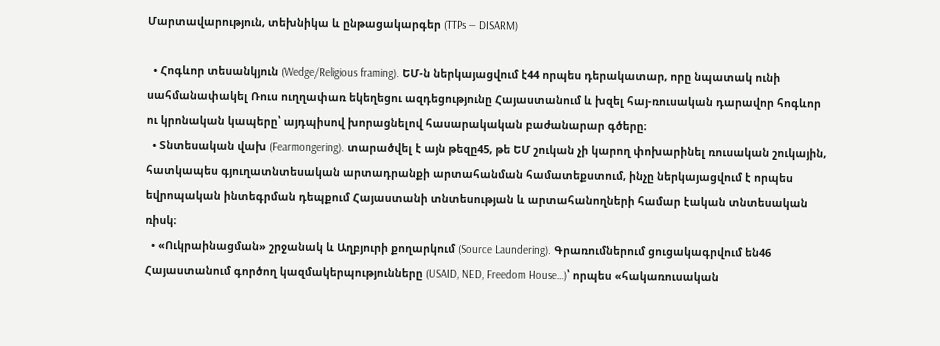Մարտավարություն, տեխնիկա և ընթացակարգեր (TTPs — DISARM)

  • Հոգևոր տեսանկյուն (Wedge/Religious framing). ԵՄ-ն ներկայացվում է44 որպես դերակատար, որը նպատակ ունի սահմանափակել Ռուս ուղղափառ եկեղեցու ազդեցությունը Հայաստանում և խզել հայ-ռուսական դարավոր հոգևոր ու կրոնական կապերը՝ այդպիսով խորացնելով հասարակական բաժանարար գծերը։
  • Տնտեսական վախ (Fearmongering). տարածվել է այն թեզը45, թե ԵՄ շուկան չի կարող փոխարինել ռուսական շուկային, հատկապես գյուղատնտեսական արտադրանքի արտահանման համատեքստում, ինչը ներկայացվում է որպես եվրոպական ինտեգրման դեպքում Հայաստանի տնտեսության և արտահանողների համար էական տնտեսական ռիսկ։
  • «Ուկրաինացման» շրջանակ և Աղբյուրի քողարկում (Source Laundering). Գրառումներում ցուցակագրվում են46 Հայաստանում գործող կազմակերպությունները (USAID, NED, Freedom House…)՝ որպես «հակառուսական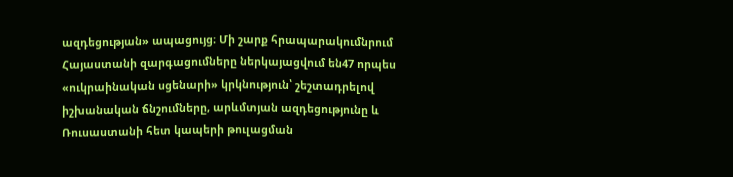ազդեցության» ապացույց։ Մի շարք հրապարակումնրում Հայաստանի զարգացումները ներկայացվում են47 որպես «ուկրաինական սցենարի» կրկնություն՝ շեշտադրելով իշխանական ճնշումները, արևմտյան ազդեցությունը և Ռուսաստանի հետ կապերի թուլացման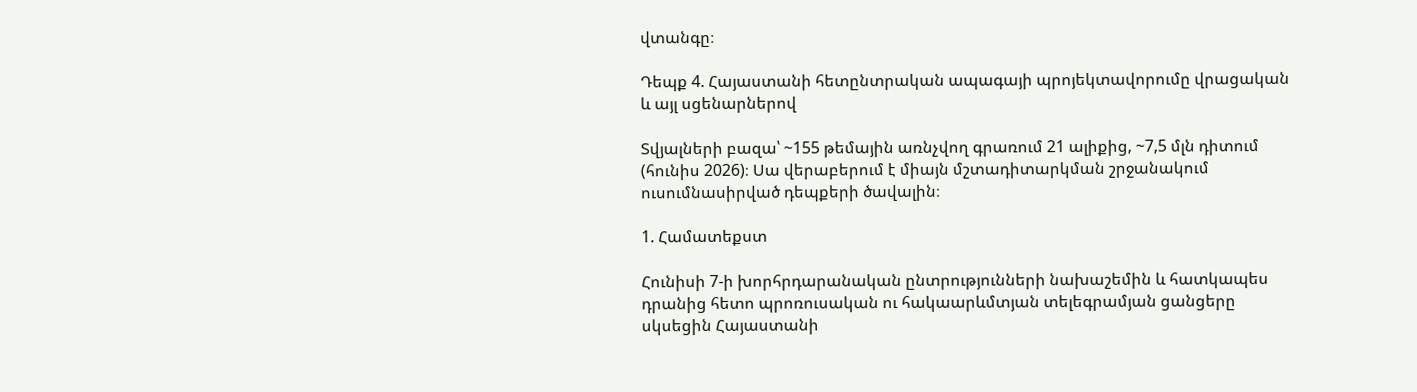վտանգը։

Դեպք 4. Հայաստանի հետընտրական ապագայի պրոյեկտավորումը վրացական և այլ սցենարներով

Տվյալների բազա՝ ~155 թեմային առնչվող գրառում 21 ալիքից, ~7,5 մլն դիտում (հունիս 2026)։ Սա վերաբերում է միայն մշտադիտարկման շրջանակում ուսումնասիրված դեպքերի ծավալին։

1. Համատեքստ

Հունիսի 7-ի խորհրդարանական ընտրությունների նախաշեմին և հատկապես դրանից հետո պրոռուսական ու հակաարևմտյան տելեգրամյան ցանցերը սկսեցին Հայաստանի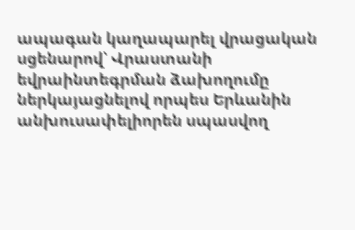ապագան կաղապարել վրացական սցենարով՝ Վրաստանի եվրաինտեգրման ձախողումը ներկայացնելով որպես Երևանին անխուսափելիորեն սպասվող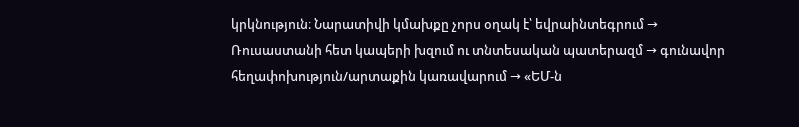կրկնություն։ Նարատիվի կմախքը չորս օղակ է՝ եվրաինտեգրում → Ռուսաստանի հետ կապերի խզում ու տնտեսական պատերազմ → գունավոր հեղափոխություն/արտաքին կառավարում → «ԵՄ-ն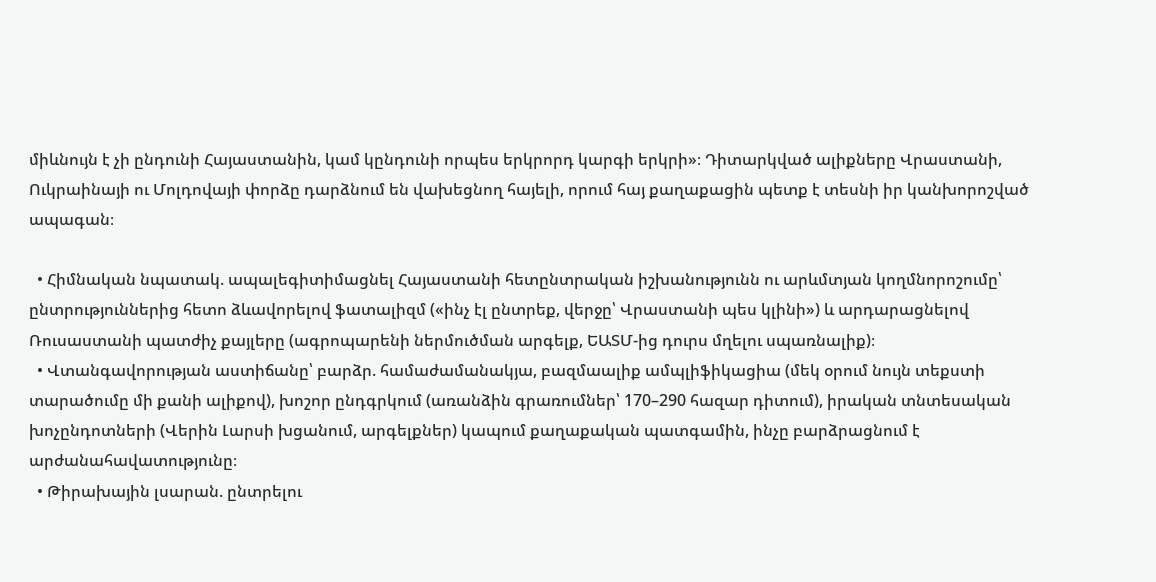միևնույն է չի ընդունի Հայաստանին, կամ կընդունի որպես երկրորդ կարգի երկրի»։ Դիտարկված ալիքները Վրաստանի, Ուկրաինայի ու Մոլդովայի փորձը դարձնում են վախեցնող հայելի, որում հայ քաղաքացին պետք է տեսնի իր կանխորոշված ապագան։

  • Հիմնական նպատակ. ապալեգիտիմացնել Հայաստանի հետընտրական իշխանությունն ու արևմտյան կողմնորոշումը՝ ընտրություններից հետո ձևավորելով ֆատալիզմ («ինչ էլ ընտրեք, վերջը՝ Վրաստանի պես կլինի») և արդարացնելով Ռուսաստանի պատժիչ քայլերը (ագրոպարենի ներմուծման արգելք, ԵԱՏՄ-ից դուրս մղելու սպառնալիք)։
  • Վտանգավորության աստիճանը՝ բարձր. համաժամանակյա, բազմաալիք ամպլիֆիկացիա (մեկ օրում նույն տեքստի տարածումը մի քանի ալիքով), խոշոր ընդգրկում (առանձին գրառումներ՝ 170–290 հազար դիտում), իրական տնտեսական խոչընդոտների (Վերին Լարսի խցանում, արգելքներ) կապում քաղաքական պատգամին, ինչը բարձրացնում է արժանահավատությունը։
  • Թիրախային լսարան. ընտրելու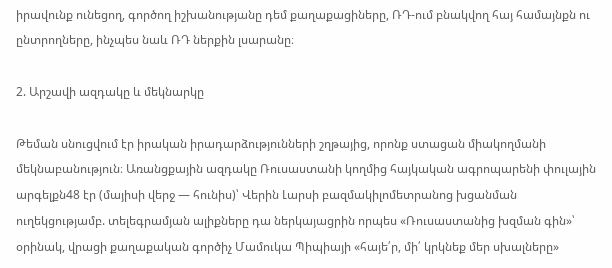իրավունք ունեցող, գործող իշխանությանը դեմ քաղաքացիները, ՌԴ-ում բնակվող հայ համայնքն ու ընտրողները, ինչպես նաև ՌԴ ներքին լսարանը։

2. Արշավի ազդակը և մեկնարկը

Թեման սնուցվում էր իրական իրադարձությունների շղթայից, որոնք ստացան միակողմանի մեկնաբանություն։ Առանցքային ազդակը Ռուսաստանի կողմից հայկական ագրոպարենի փուլային արգելքն48 էր (մայիսի վերջ — հունիս)՝ Վերին Լարսի բազմակիլոմետրանոց խցանման ուղեկցությամբ. տելեգրամյան ալիքները դա ներկայացրին որպես «Ռուսաստանից խզման գին»՝ օրինակ, վրացի քաղաքական գործիչ Մամուկա Պիպիայի «հայե՛ր, մի՛ կրկնեք մեր սխալները»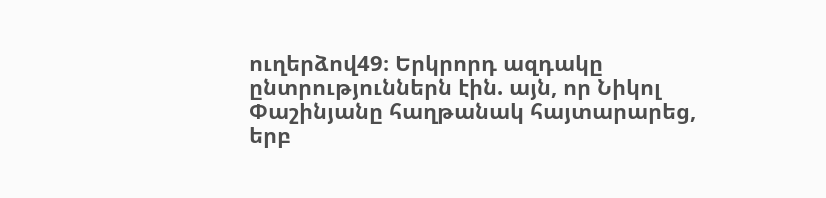ուղերձով49։ Երկրորդ ազդակը ընտրություններն էին. այն, որ Նիկոլ Փաշինյանը հաղթանակ հայտարարեց, երբ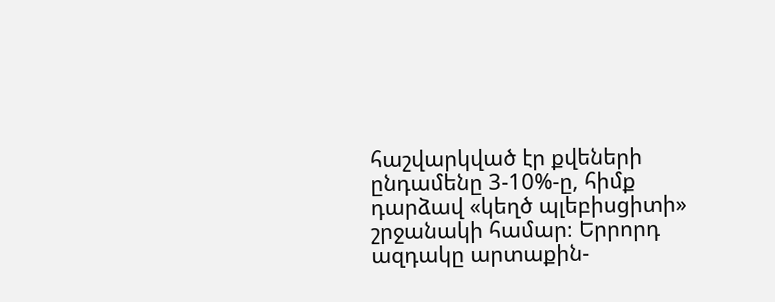հաշվարկված էր քվեների ընդամենը 3-10%-ը, հիմք դարձավ «կեղծ պլեբիսցիտի» շրջանակի համար։ Երրորդ ազդակը արտաքին-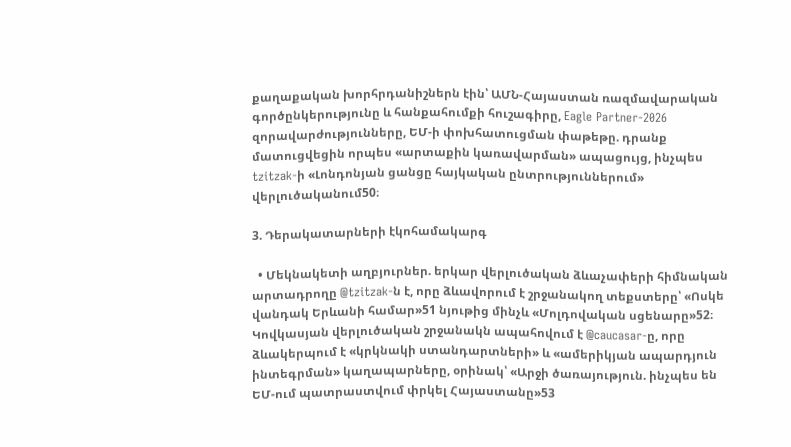քաղաքական խորհրդանիշներն էին՝ ԱՄՆ-Հայաստան ռազմավարական գործընկերությունը և հանքահումքի հուշագիրը, Eagle Partner-2026 զորավարժությունները, ԵՄ-ի փոխհատուցման փաթեթը. դրանք մատուցվեցին որպես «արտաքին կառավարման» ապացույց, ինչպես tzitzak-ի «Լոնդոնյան ցանցը հայկական ընտրություններում» վերլուծականում50։

3. Դերակատարների էկոհամակարգ

  • Մեկնակետի աղբյուրներ. երկար վերլուծական ձևաչափերի հիմնական արտադրողը @tzitzak-ն է, որը ձևավորում է շրջանակող տեքստերը՝ «Ոսկե վանդակ Երևանի համար»51 նյութից մինչև «Մոլդովական սցենարը»52։ Կովկասյան վերլուծական շրջանակն ապահովում է @caucasar-ը, որը ձևակերպում է «կրկնակի ստանդարտների» և «ամերիկյան ապարդյուն ինտեգրման» կաղապարները, օրինակ՝ «Արջի ծառայություն. ինչպես են ԵՄ-ում պատրաստվում փրկել Հայաստանը»53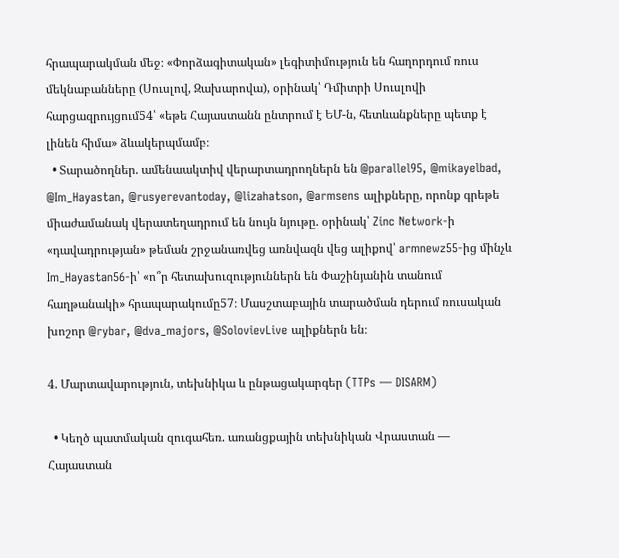հրապարակման մեջ։ «Փորձագիտական» լեգիտիմություն են հաղորդում ռուս մեկնաբանները (Սուսլով, Զախարովա), օրինակ՝ Դմիտրի Սուսլովի հարցազրույցում54՝ «եթե Հայաստանն ընտրում է ԵՄ-ն, հետևանքները պետք է լինեն հիմա» ձևակերպմամբ։
  • Տարածողներ. ամենաակտիվ վերարտադրողներն են @parallel95, @mikayelbad, @Im_Hayastan, @rusyerevantoday, @lizahatson, @armsens ալիքները, որոնք գրեթե միաժամանակ վերատեղադրում են նույն նյութը. օրինակ՝ Zinc Network-ի «դավադրության» թեման շրջանառվեց առնվազն վեց ալիքով՝ armnewz55-ից մինչև Im_Hayastan56-ի՝ «ո՞ր հետախուզություններն են Փաշինյանին տանում հաղթանակի» հրապարակումը57։ Մասշտաբային տարածման դերում ռուսական խոշոր @rybar, @dva_majors, @SolovievLive ալիքներն են։

4. Մարտավարություն, տեխնիկա և ընթացակարգեր (TTPs — DISARM)

  • Կեղծ պատմական զուգահեռ. առանցքային տեխնիկան Վրաստան — Հայաստան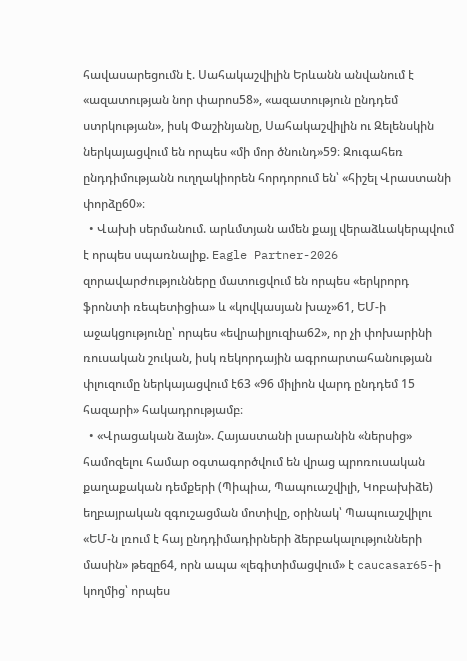հավասարեցումն է. Սահակաշվիլին Երևանն անվանում է «ազատության նոր փարոս58», «ազատություն ընդդեմ ստրկության», իսկ Փաշինյանը, Սահակաշվիլին ու Զելենսկին ներկայացվում են որպես «մի մոր ծնունդ»59։ Զուգահեռ ընդդիմությանն ուղղակիորեն հորդորում են՝ «հիշել Վրաստանի փորձը60»։
  • Վախի սերմանում. արևմտյան ամեն քայլ վերաձևակերպվում է որպես սպառնալիք. Eagle Partner-2026 զորավարժությունները մատուցվում են որպես «երկրորդ ֆրոնտի ռեպետիցիա» և «կովկասյան խաչ»61, ԵՄ-ի աջակցությունը՝ որպես «եվրաիլյուզիա62», որ չի փոխարինի ռուսական շուկան, իսկ ռեկորդային ագրոարտահանության փլուզումը ներկայացվում է63 «96 միլիոն վարդ ընդդեմ 15 հազարի» հակադրությամբ։
  • «Վրացական ձայն». Հայաստանի լսարանին «ներսից» համոզելու համար օգտագործվում են վրաց պրոռուսական քաղաքական դեմքերի (Պիպիա, Պապուաշվիլի, Կոբախիձե) եղբայրական զգուշացման մոտիվը, օրինակ՝ Պապուաշվիլու «ԵՄ-ն լռում է հայ ընդդիմադիրների ձերբակալությունների մասին» թեզը64, որն ապա «լեգիտիմացվում» է caucasar65-ի կողմից՝ որպես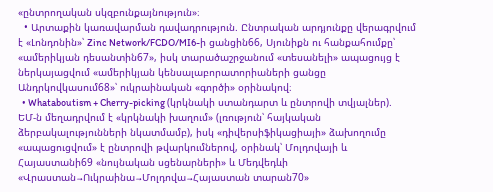«ընտրողական սկզբունքայնություն»։
  • Արտաքին կառավարման դավադրություն. Ընտրական արդյունքը վերագրվում է «Լոնդոնին»՝ Zinc Network/FCDO/MI6-ի ցանցին66, Սյունիքն ու հանքահումքը՝ «ամերիկյան դեսանտին67», իսկ տարածաշրջանում «տեսանելի» ապացույց է ներկայացվում «ամերիկյան կենսալաբորատորիաների ցանցը Անդրկովկասում68»՝ ուկրաինական «գործի» օրինակով։
  • Whataboutism + Cherry-picking (կրկնակի ստանդարտ և ընտրովի տվյալներ). ԵՄ-ն մեղադրվում է «կրկնակի խաղում» (լռություն՝ հայկական ձերբակալությունների նկատմամբ), իսկ «դիվերսիֆիկացիայի» ձախողումը «ապացուցվում» է ընտրովի թվարկումներով, օրինակ՝ Մոլդովայի և Հայաստանի69 «նույնական սցենարների» և Մեդվեդևի «Վրաստան→Ուկրաինա→Մոլդովա→Հայաստան տարան70»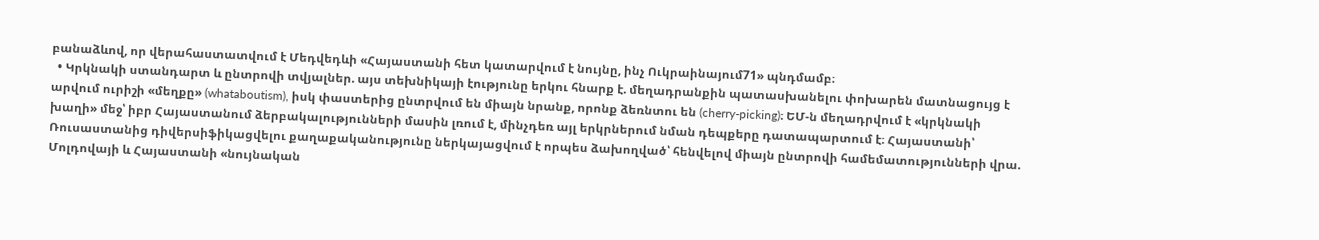բանաձևով, որ վերահաստատվում է Մեդվեդևի «Հայաստանի հետ կատարվում է նույնը, ինչ Ուկրաինայում71» պնդմամբ։
  • Կրկնակի ստանդարտ և ընտրովի տվյալներ. այս տեխնիկայի էությունը երկու հնարք է. մեղադրանքին պատասխանելու փոխարեն մատնացույց է արվում ուրիշի «մեղքը» (whataboutism), իսկ փաստերից ընտրվում են միայն նրանք, որոնք ձեռնտու են (cherry-picking)։ ԵՄ-ն մեղադրվում է «կրկնակի խաղի» մեջ՝ իբր Հայաստանում ձերբակալությունների մասին լռում է, մինչդեռ այլ երկրներում նման դեպքերը դատապարտում է։ Հայաստանի՝ Ռուսաստանից դիվերսիֆիկացվելու քաղաքականությունը ներկայացվում է որպես ձախողված՝ հենվելով միայն ընտրովի համեմատությունների վրա. Մոլդովայի և Հայաստանի «նույնական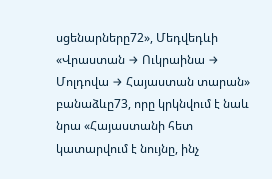սցենարները72», Մեդվեդևի «Վրաստան → Ուկրաինա → Մոլդովա → Հայաստան տարան» բանաձևը73, որը կրկնվում է նաև նրա «Հայաստանի հետ կատարվում է նույնը, ինչ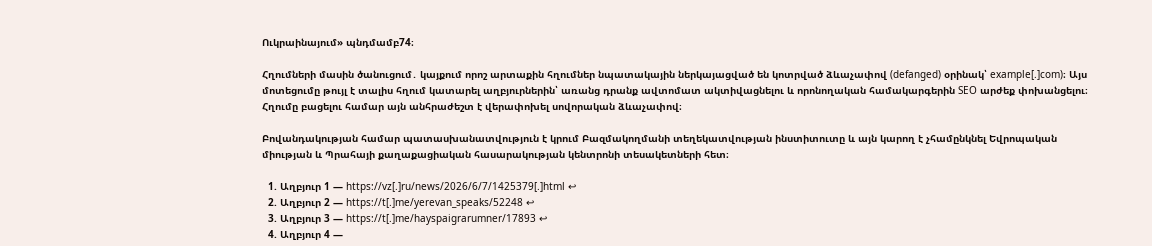Ուկրաինայում» պնդմամբ74։

Հղումների մասին ծանուցում․ կայքում որոշ արտաքին հղումներ նպատակային ներկայացված են կոտրված ձևաչափով (defanged) օրինակ՝ example[.]com)։ Այս մոտեցումը թույլ է տալիս հղում կատարել աղբյուրներին՝ առանց դրանք ավտոմատ ակտիվացնելու և որոնողական համակարգերին SEO արժեք փոխանցելու։ Հղումը բացելու համար այն անհրաժեշտ է վերափոխել սովորական ձևաչափով։

Բովանդակության համար պատասխանատվություն է կրում Բազմակողմանի տեղեկատվության ինստիտուտը և այն կարող է չհամընկնել Եվրոպական միության և Պրահայի քաղաքացիական հասարակության կենտրոնի տեսակետների հետ։

  1. Աղբյուր 1 — https://vz[.]ru/news/2026/6/7/1425379[.]html ↩
  2. Աղբյուր 2 — https://t[.]me/yerevan_speaks/52248 ↩
  3. Աղբյուր 3 — https://t[.]me/hayspaigrarumner/17893 ↩
  4. Աղբյուր 4 —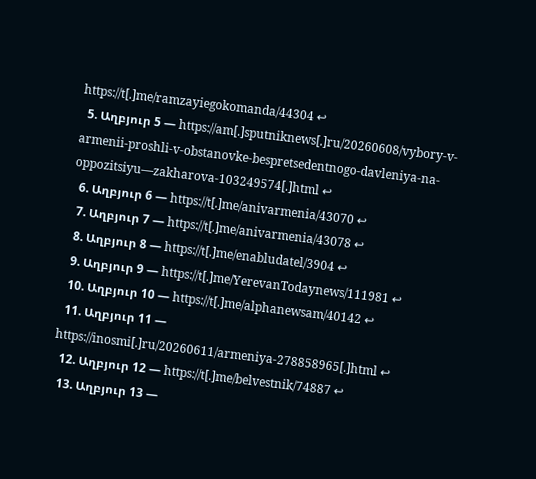https://t[.]me/ramzayiegokomanda/44304 ↩
  5. Աղբյուր 5 — https://am[.]sputniknews[.]ru/20260608/vybory-v-armenii-proshli-v-obstanovke-bespretsedentnogo-davleniya-na-oppozitsiyu—zakharova-103249574[.]html ↩
  6. Աղբյուր 6 — https://t[.]me/anivarmenia/43070 ↩
  7. Աղբյուր 7 — https://t[.]me/anivarmenia/43078 ↩
  8. Աղբյուր 8 — https://t[.]me/enabludatel/3904 ↩
  9. Աղբյուր 9 — https://t[.]me/YerevanTodaynews/111981 ↩
  10. Աղբյուր 10 — https://t[.]me/alphanewsam/40142 ↩
  11. Աղբյուր 11 — https://inosmi[.]ru/20260611/armeniya-278858965[.]html ↩
  12. Աղբյուր 12 — https://t[.]me/belvestnik/74887 ↩
  13. Աղբյուր 13 —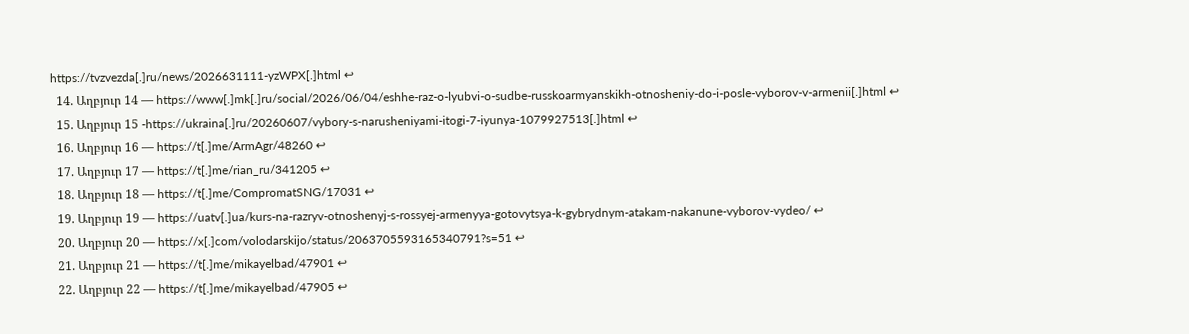https://tvzvezda[.]ru/news/2026631111-yzWPX[.]html ↩
  14. Աղբյուր 14 — https://www[.]mk[.]ru/social/2026/06/04/eshhe-raz-o-lyubvi-o-sudbe-russkoarmyanskikh-otnosheniy-do-i-posle-vyborov-v-armenii[.]html ↩
  15. Աղբյուր 15 -https://ukraina[.]ru/20260607/vybory-s-narusheniyami-itogi-7-iyunya-1079927513[.]html ↩
  16. Աղբյուր 16 — https://t[.]me/ArmAgr/48260 ↩
  17. Աղբյուր 17 — https://t[.]me/rian_ru/341205 ↩
  18. Աղբյուր 18 — https://t[.]me/CompromatSNG/17031 ↩
  19. Աղբյուր 19 — https://uatv[.]ua/kurs-na-razryv-otnoshenyj-s-rossyej-armenyya-gotovytsya-k-gybrydnym-atakam-nakanune-vyborov-vydeo/ ↩
  20. Աղբյուր 20 — https://x[.]com/volodarskijo/status/2063705593165340791?s=51 ↩
  21. Աղբյուր 21 — https://t[.]me/mikayelbad/47901 ↩
  22. Աղբյուր 22 — https://t[.]me/mikayelbad/47905 ↩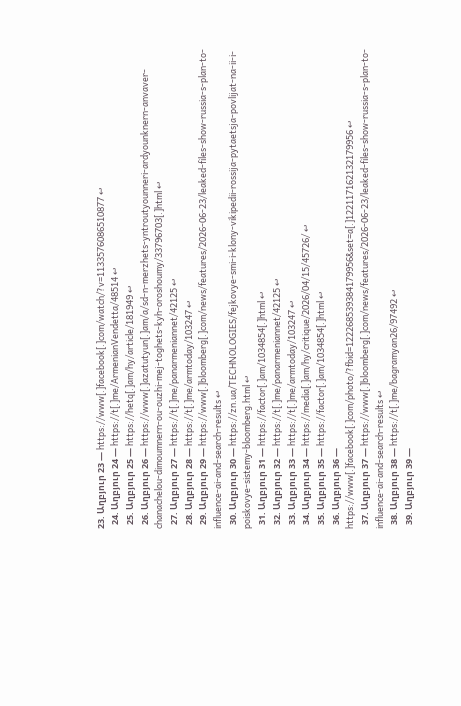23. Աղբյուր 23 — https://www[.]facebook[.]com/watch/?v=1133576086510877 ↩
  24. Աղբյուր 24 — https://t[.]me/ArmenianVendetta/48514 ↩
  25. Աղբյուր 25 — https://hetq[.]am/hy/article/181949 ↩
  26. Աղբյուր 26 — https://www[.]azatutyun[.]am/a/sd-n-merzhets-yntroutyounneri-ardyounknern-anvaver-chanachelou-dimoumnern-ou-ouzhi-mej-toghets-kyh-oroshoumy/33796703[.]html ↩
  27. Աղբյուր 27 — https://t[.]me/panarmeniannet/42125 ↩
  28. Աղբյուր 28 — https://t[.]me/armtoday/103247 ↩
  29. Աղբյուր 29 — https://www[.]bloomberg[.]com/news/features/2026-06-23/leaked-files-show-russia-s-plan-to-influence-ai-and-search-results ↩
  30. Աղբյուր 30 — https://zn.ua/TECHNOLOGIES/fejkovye-smi-i-klony-vikipedii-rossija-pytaetsja-povlijat-na-ii-i-poiskovye-sistemy-bloomberg.html ↩
  31. Աղբյուր 31 — https://factor[.]am/1034854[.]html ↩
  32. Աղբյուր 32 — https://t[.]me/panarmeniannet/42125 ↩
  33. Աղբյուր 33 — https://t[.]me/armtoday/103247 ↩
  34. Աղբյուր 34 — https://media[.]am/hy/critique/2026/04/15/45726/ ↩
  35. Աղբյուր 35 — https://factor[.]am/1034854[.]html ↩
  36. Աղբյուր 36 — https://www[.]facebook[.]com/photo/?fbid=122268539384179956&set=a[.]122117162132179956 ↩
  37. Աղբյուր 37 — https://www[.]bloomberg[.]com/news/features/2026-06-23/leaked-files-show-russia-s-plan-to-influence-ai-and-search-results ↩
  38. Աղբյուր 38 — https://t[.]me/bagramyan26/97492 ↩
  39. Աղբյուր 39 —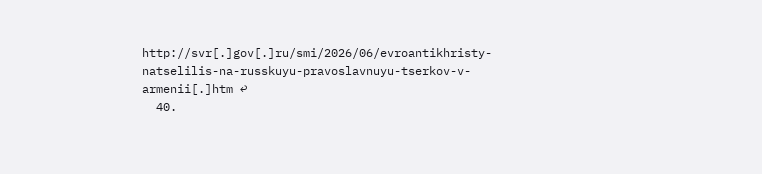http://svr[.]gov[.]ru/smi/2026/06/evroantikhristy-natselilis-na-russkuyu-pravoslavnuyu-tserkov-v-armenii[.]htm ↩
  40.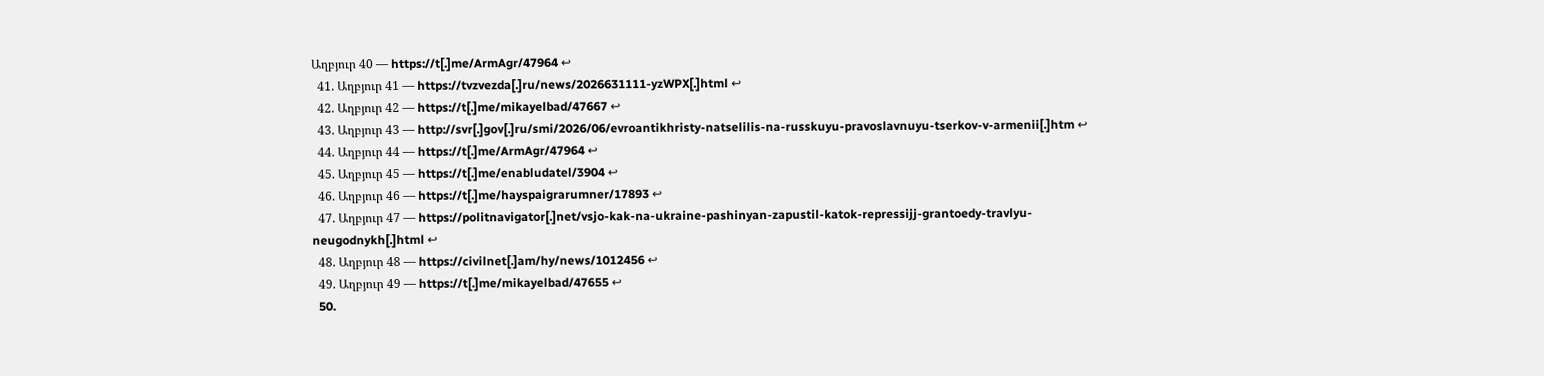Աղբյուր 40 — https://t[.]me/ArmAgr/47964 ↩
  41. Աղբյուր 41 — https://tvzvezda[.]ru/news/2026631111-yzWPX[.]html ↩
  42. Աղբյուր 42 — https://t[.]me/mikayelbad/47667 ↩
  43. Աղբյուր 43 — http://svr[.]gov[.]ru/smi/2026/06/evroantikhristy-natselilis-na-russkuyu-pravoslavnuyu-tserkov-v-armenii[.]htm ↩
  44. Աղբյուր 44 — https://t[.]me/ArmAgr/47964 ↩
  45. Աղբյուր 45 — https://t[.]me/enabludatel/3904 ↩
  46. Աղբյուր 46 — https://t[.]me/hayspaigrarumner/17893 ↩
  47. Աղբյուր 47 — https://politnavigator[.]net/vsjo-kak-na-ukraine-pashinyan-zapustil-katok-repressijj-grantoedy-travlyu-neugodnykh[.]html ↩
  48. Աղբյուր 48 — https://civilnet[.]am/hy/news/1012456 ↩
  49. Աղբյուր 49 — https://t[.]me/mikayelbad/47655 ↩
  50.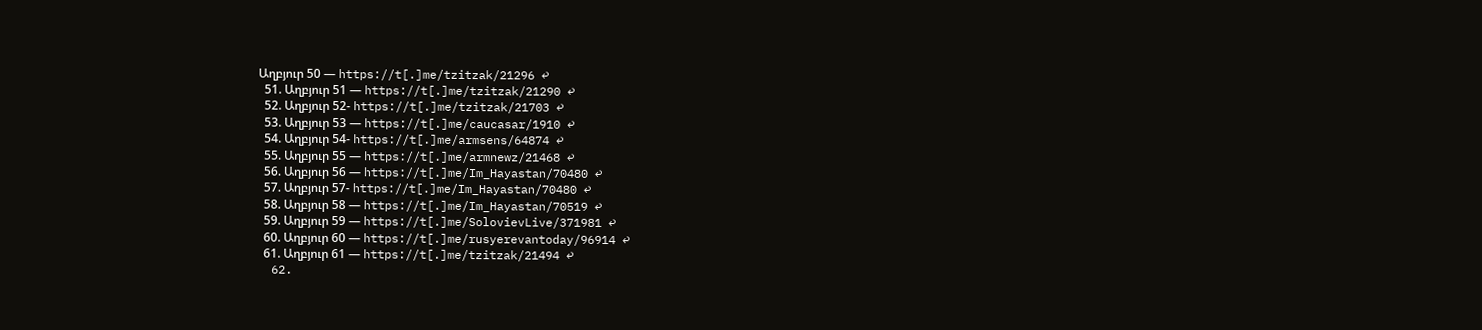Աղբյուր 50 — https://t[.]me/tzitzak/21296 ↩
  51. Աղբյուր 51 — https://t[.]me/tzitzak/21290 ↩
  52. Աղբյուր 52- https://t[.]me/tzitzak/21703 ↩
  53. Աղբյուր 53 — https://t[.]me/caucasar/1910 ↩
  54. Աղբյուր 54- https://t[.]me/armsens/64874 ↩
  55. Աղբյուր 55 — https://t[.]me/armnewz/21468 ↩
  56. Աղբյուր 56 — https://t[.]me/Im_Hayastan/70480 ↩
  57. Աղբյուր 57- https://t[.]me/Im_Hayastan/70480 ↩
  58. Աղբյուր 58 — https://t[.]me/Im_Hayastan/70519 ↩
  59. Աղբյուր 59 — https://t[.]me/SolovievLive/371981 ↩
  60. Աղբյուր 60 — https://t[.]me/rusyerevantoday/96914 ↩
  61. Աղբյուր 61 — https://t[.]me/tzitzak/21494 ↩
  62.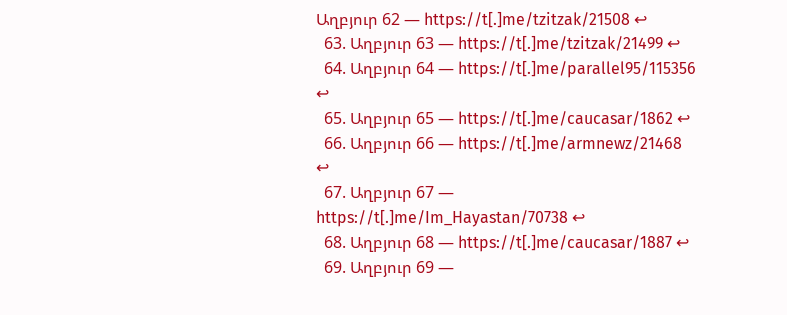Աղբյուր 62 — https://t[.]me/tzitzak/21508 ↩
  63. Աղբյուր 63 — https://t[.]me/tzitzak/21499 ↩
  64. Աղբյուր 64 — https://t[.]me/parallel95/115356 ↩
  65. Աղբյուր 65 — https://t[.]me/caucasar/1862 ↩
  66. Աղբյուր 66 — https://t[.]me/armnewz/21468 ↩
  67. Աղբյուր 67 — https://t[.]me/Im_Hayastan/70738 ↩
  68. Աղբյուր 68 — https://t[.]me/caucasar/1887 ↩
  69. Աղբյուր 69 —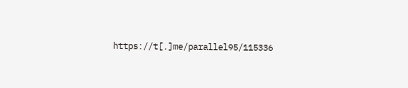https://t[.]me/parallel95/115336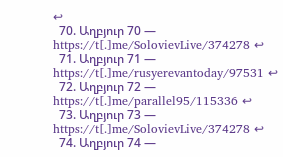↩
  70. Աղբյուր 70 — https://t[.]me/SolovievLive/374278 ↩
  71. Աղբյուր 71 — https://t[.]me/rusyerevantoday/97531 ↩
  72. Աղբյուր 72 — https://t[.]me/parallel95/115336 ↩
  73. Աղբյուր 73 — https://t[.]me/SolovievLive/374278 ↩
  74. Աղբյուր 74 —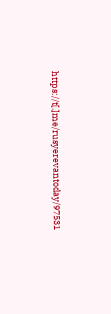https://t[.]me/rusyerevantoday/97531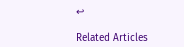↩

Related Articles